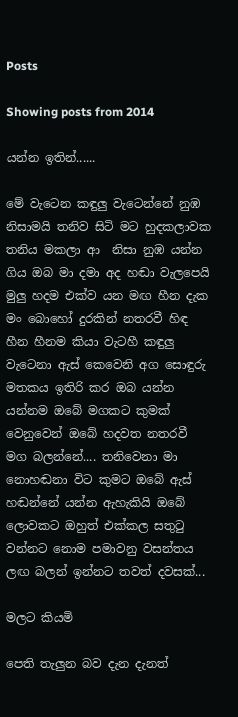Posts

Showing posts from 2014

යන්න ඉතින්......

මේ වැටෙන කඳුලු වැටෙන්නේ නුඹ නිසාමයි තනිව සිටි මට හුදකලාවක තනිය මකලා ආ  නිසා නුඹ යන්න ගිය ඔබ මා දමා අද හඬා වැලපෙයි මුලු හදම එක්ව යන මඟ හීන දැක මං බොහෝ දුරකින් නතරවී හිඳ හීන හීනම කියා වැටහී කඳුලු වැටෙනා ඇස් කෙවෙනි අග සොඳුරු මතකය ඉතිරි කර ඔබ යන්න යන්නම ඔබේ මගකට කුමක් වෙනුවෙන් ඔබේ හදවත නතරවී මග බලන්නේ.... තනිවෙනා මා නොහඬනා විට කුමට ඔබේ ඇස් හඬන්නේ යන්න ඇහැකියි ඔබේ ලොවකට ඔහුත් එක්කල සතුටු වන්නට නොම පමාවනු වසන්තය ලඟ බලන් ඉන්නට තවත් දවසක්...

මලට කියමි

පෙති තැලුන බව දැන දැනත්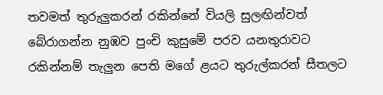තවමත් තුරුලුකරන් රකින්නේ වියලි සුලඟින්වත් බේරාගන්න නුඹව පුංචි කුසුමේ පරව යනතුරාවට රකින්නම් තැලුන පෙති මගේ ළයට තුරුල්කරන් සීතලට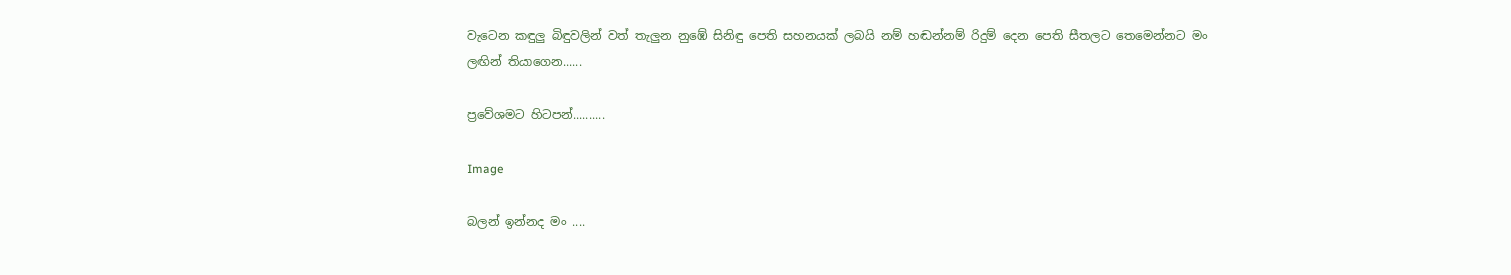වැටෙන කඳුලු බිඳුවලින් වත් තැලුන නුඹේ සිනිඳු පෙති සහනයක් ලබයි නම් හඬන්නම් රිදුම් දෙන පෙති සීතලට තෙමෙන්නට මං ලඟින් තියාගෙන......

ප්‍රවේශමට හිටපන්..........

Image

බලන් ඉන්නද මං ....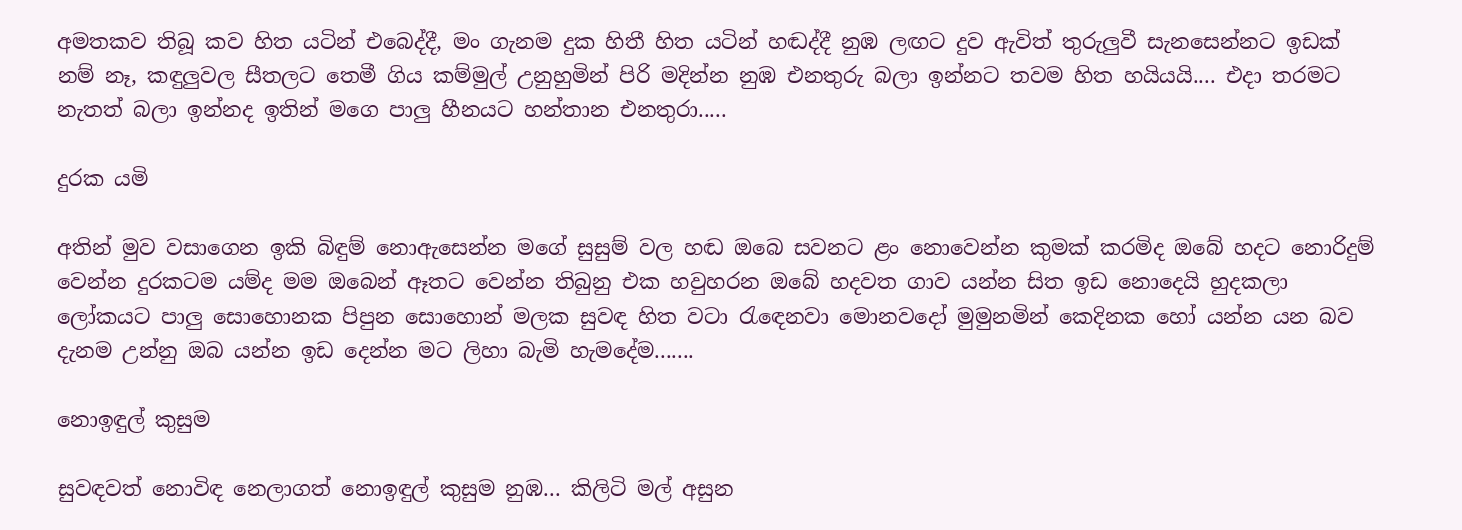අමතකව තිබූ කව හිත යටින් එබෙද්දී, මං ගැනම දුක හිතී හිත යටින් හඬද්දී නුඹ ලඟට දුව ඇවිත් තුරුලුවී සැනසෙන්නට ඉඩක් නම් නෑ, කඳුලුවල සීතලට තෙමී ගිය කම්මුල් උනුහුමින් පිරි මදින්න නුඹ එනතුරු බලා ඉන්නට තවම හිත හයියයි.... එදා තරමට නැතත් බලා ඉන්නද ඉතින් මගෙ පාලු හීනයට හන්තාන එනතුරා.....

දුරක යමි

අතින් මුව වසාගෙන ඉකි බිඳුම් නොඇසෙන්න මගේ සුසුම් වල හඬ ඔබෙ සවනට ළං නොවෙන්න කුමක් කරමිද ඔබේ හදට නොරිදුම් වෙන්න දුරකටම යම්ද මම ඔබෙන් ඈතට වෙන්න තිබුනු එක හවුහරන ඔබේ හදවත ගාව යන්න සිත ඉඩ නොදෙයි හුදකලා ලෝකයට පාලු සොහොනක පිපුන සොහොන් මලක සුවඳ හිත වටා රැඳෙනවා මොනවදෝ මුමුනමින් කෙදිනක හෝ යන්න යන බව දැනම උන්නු ඔබ යන්න ඉඩ දෙන්න මට ලිහා බැමි හැමදේම.......

නොඉඳුල් කුසුම

සුවඳවත් නොවිඳ නෙලාගත් නොඉඳුල් කුසුම නුඹ... කිලිටි මල් අසුන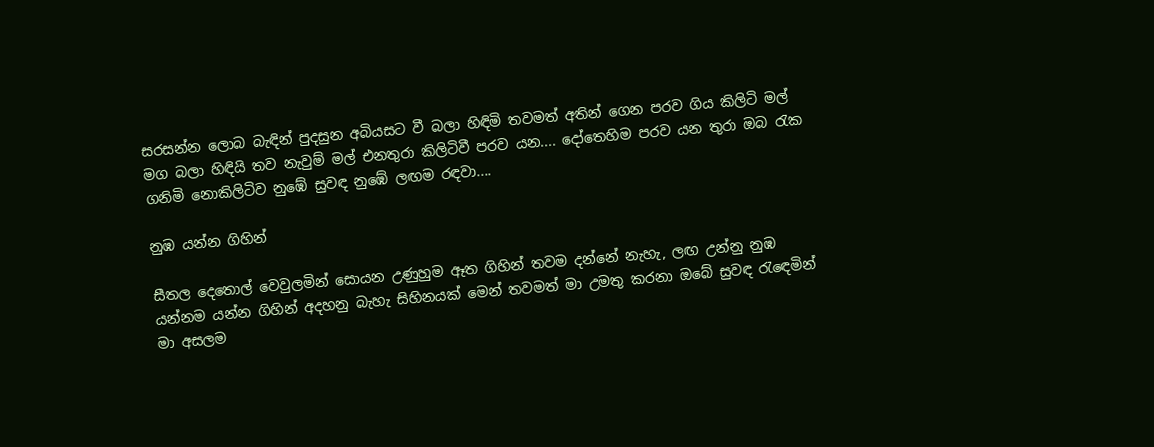සරසන්න ලොබ බැඳින් පුදසුන අබියසට වී බලා හිඳිමි තවමත් අතින් ගෙන පරව ගිය කිලිටි මල් මග බලා හිඳියි තව නැවුම් මල් එනතුරා කිලිටිවී පරව යන.... දෝතෙහිම පරව යන තුරා ඔබ රැක ගනිමි නොකිලිටිව නුඹේ සුවඳ නුඹේ ලඟම රඳවා....

නුඹ යන්න ගිහින්

සීතල දෙතොල් වෙවුලමින් සොයන උණුහුම ඈත ගිහින් තවම දන්නේ නැහැ, ලඟ උන්නු නුඹ යන්නම යන්න ගිහින් අදහනු බැහැ සිහිනයක් මෙන් තවමත් මා උමතු කරනා ඔබේ සුවඳ රැඳෙමින් මා අසලම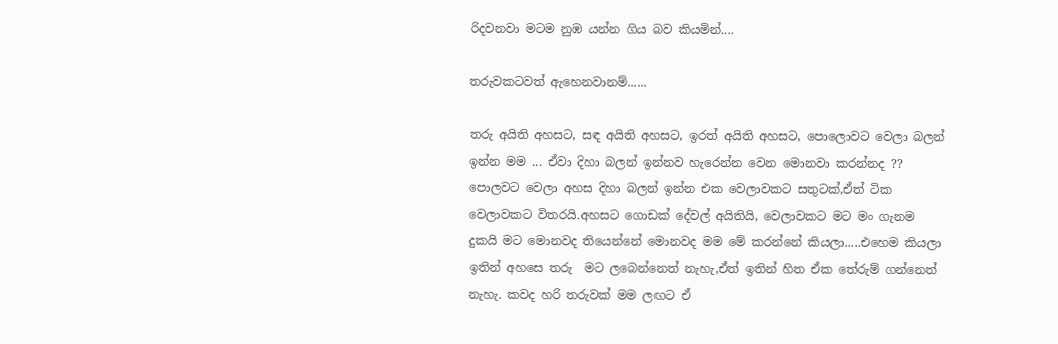රිදවනවා මටම නුඹ යන්න ගිය බව කියමින්....

තරුවකටවත් ඇහෙනවානම්......

තරු අයිති අහසට, සඳ අයිති අහසට, ඉරත් අයිති අහසට, පොලොවට වෙලා බලන් ඉන්න මම ... ඒවා දිහා බලන් ඉන්නව හැරෙන්න වෙන මොනවා කරන්නද ?? පොලවට වෙලා අහස දිහා බලන් ඉන්න එක වෙලාවකට සතුටක්,ඒත් ටික වෙලාවකට විතරයි.අහසට ගොඩක් දේවල් අයිතියි, වෙලාවකට මට මං ගැනම දුකයි මට මොනවද තියෙන්නේ මොනවද මම මේ කරන්නේ කියලා.....එහෙම කියලා ඉතින් අහසෙ තරු  මට ලබෙන්නෙත් නැහැ,ඒත් ඉතින් හිත ඒක තේරුම් ගන්නෙත් නැහැ. කවද හරි තරුවක් මම ලඟට ඒ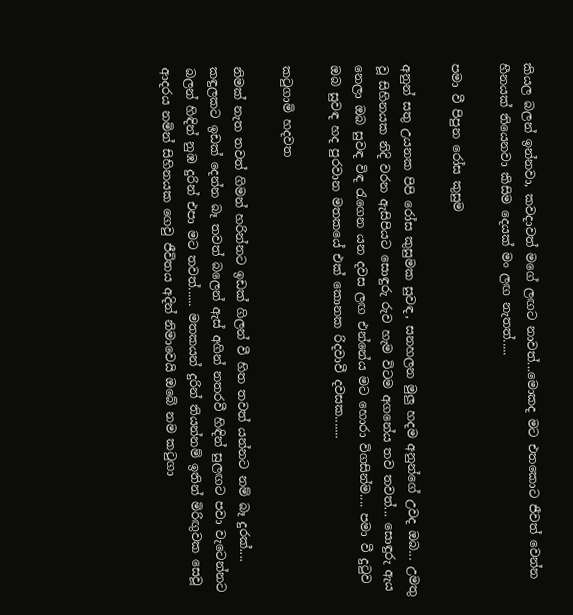කියල බලන් ඉන්නවා, කවදාවත් මගේ ලඟට නාවත්...මොකද මට එතකොට ජීවත් වෙන්න හීනයක් තියෙනවා කිසිම දෙයක් මං ලඟ නැතත්.....

පමා වී පිපුන රෝස කුසුම

අනුන් සතු උයනක පිපි රෝස කුසුමක සුවඳ, සනහලන මුලු හදම අනුන්ගේ උවද ඔබ... උමතු වූ සිහිනයක නිදි වරන ඇසිපියට සොඳුරු රුව හැම විටම අගනේය තව තවත්... සොඳුරු ඇය නෙලා ඔබ සුවඳ විඳ රැගෙන යන දවස ලඟ එන්නේය මට හොරා විගසින්ම.... පමා වී දුටුව ඔබ සුවඳ හද පුරවාන මතකයේ එක් කොනක රිදවාවී දවසක.......

කටුගාමි හදවත

නිමක් නැත තවත් ගිමන් හරින්නට ඉඩක් ගිලන් වී හිත තවත් යන්නට නම් බෑ දුරක්.... කඳුලකට ඉඩක් දෙන්න බෑ තවත් බලෙන් ඇස් අගින් නතරවී හිඳින් සුලඟට පවා වැටෙන්නට බලන් හිඳින් නුඹ දුරින් එපා මට තවත්...... මතකයන් දුරින් තියන්නම් ඉතින් මිරිඟුවක සෙවූ ආදරය නමින් සිහිනයක ගෙවු ජීවිතය අදින් නිමාවෙයි ඔබේ නම කටුගා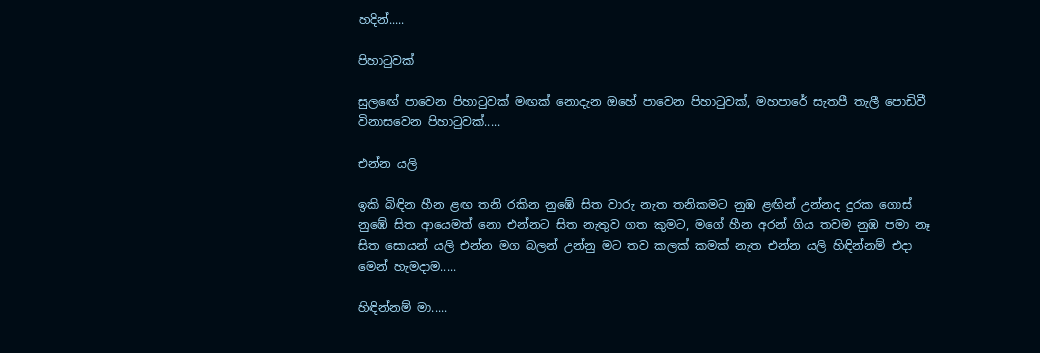හදින්.....

පිහාටුවක්

සුලඟේ පාවෙන පිහාටුවක් මඟක් නොදැන ඔහේ පාවෙන පිහාටුවක්, මහපාරේ සැතපී තැලී පොඩිවී විනාසවෙන පිහාටුවක්.....

එන්න යලි

ඉකි බිඳින හීන ළඟ තනි රකින නුඹේ සිත වාරු නැත තනිකමට නුඹ ළඟින් උන්නද දුරක ගොස් නුඹේ සිත ආයෙමත් නො එන්නට සිත නැතුව ගත කුමට, මගේ හීන අරන් ගිය තවම නුඹ පමා නෑ සිත සොයන් යලි එන්න මග බලන් උන්නු මට තව කලක් කමක් නැත එන්න යලි හිඳින්නම් එදා මෙන් හැමදාම.....

හිඳින්නම් මා.....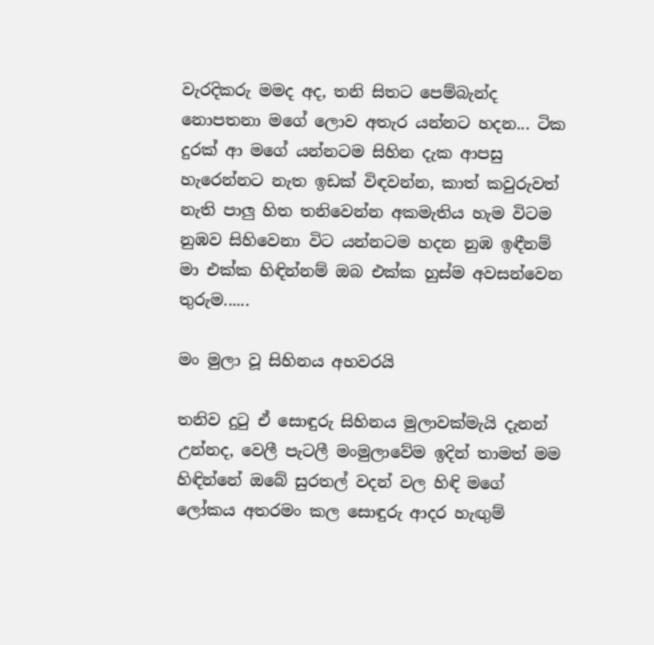වැරදිකරු මමද අද, තනි සිතට පෙම්බැන්ද නොපතනා මගේ ලොව අතැර යන්නට හදන... ටික දුරක් ආ මගේ යන්නටම සිහින දැක ආපසු හැරෙන්නට නැත ඉඩක් විඳවන්න, කාත් කවුරුවත් නැති පාලු හිත තනිවෙන්න අකමැතිය හැම විටම නුඹව සිහිවෙනා විට යන්නටම හදන නුඹ ඉඳීනම් මා එක්ක හිඳින්නම් ඔබ එක්ක හුස්ම අවසන්වෙන තුරුම......

මං මුලා වූ සිහිනය අහවරයි

තනිව දුටු ඒ සොඳුරු සිහිනය මුලාවක්මැයි දැනන් උන්නද, වෙලී පැටලී මංමුලාවේම ඉදින් තාමත් මම හිඳින්නේ ඔබේ සුරතල් වදන් වල හිඳි මගේ ලෝකය අතරමං කල සොඳුරු ආදර හැඟුම්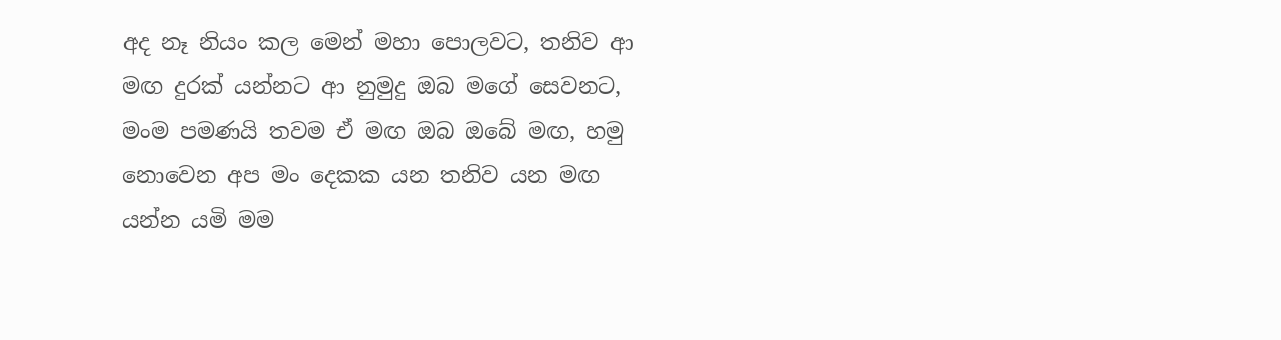අද නෑ නියං කල මෙන් මහා පොලවට, තනිව ආ මඟ දුරක් යන්නට ආ නුමුදු ඔබ මගේ සෙවනට, මංම පමණයි තවම ඒ මඟ ඔබ ඔබේ මඟ, හමු නොවෙන අප මං දෙකක යන තනිව යන මඟ යන්න යමි මම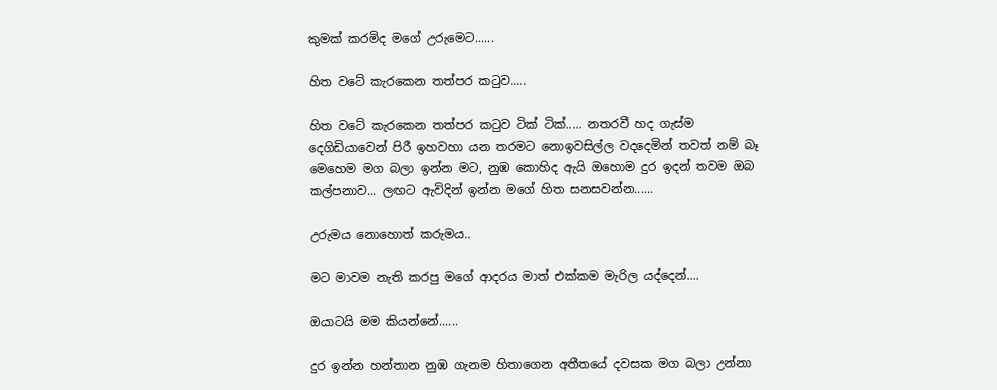කුමක් කරමිද මගේ උරුමෙට......

හිත වටේ කැරකෙන තත්පර කටුව.....

හිත වටේ කැරකෙන තත්පර කටුව ටික් ටික්..... නතරවී හද ගැස්ම දෙගිඩියාවෙන් පිරී ඉහවහා යන තරමට නොඉවසිල්ල වදදෙමින් තවත් නම් බෑ මෙහෙම මග බලා ඉන්න මට, නුඹ කොහිද ඇයි ඔහොම දුර ඉදන් තවම ඔබ කල්පනාව... ලඟට ඇවිදින් ඉන්න මගේ හිත සනසවන්න......

උරුමය නොහොත් කරුමය..

මට මාවම නැති කරපු මගේ ආදරය මාත් එක්කම මැරිල යද්දෙන්....

ඔයාටයි මම කියන්නේ......

දුර ඉන්න හන්තාන නුඹ ගැනම හිතාගෙන අතීතයේ දවසක මග බලා උන්නා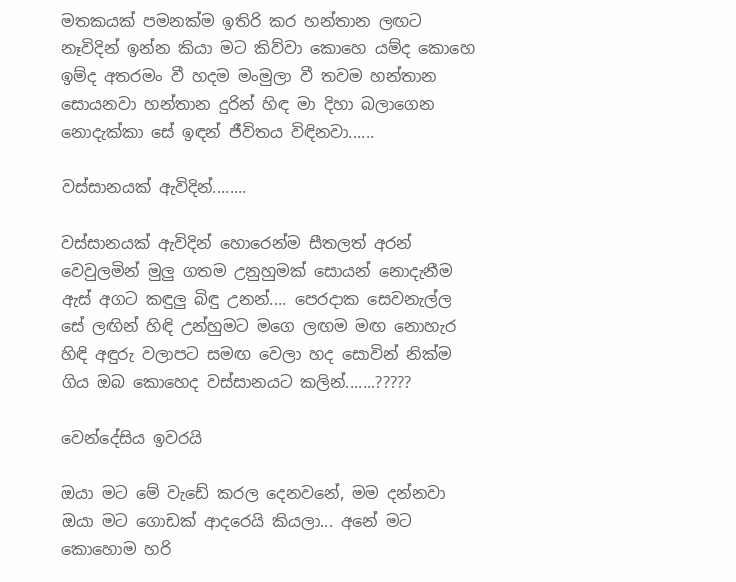මතකයක් පමනක්ම ඉතිරි කර හන්තාන ලඟට නෑවිදින් ඉන්න කියා මට කිව්වා කොහෙ යම්ද කොහෙ ඉම්ද අතරමං වී හදම මංමුලා වී තවම හන්තාන සොයනවා හන්තාන දුරින් හිඳ මා දිහා බලාගෙන නොදැක්කා සේ ඉඳන් ජීවිතය විඳිනවා......

වස්සානයක් ඇවිදින්........

වස්සානයක් ඇවිදින් හොරෙන්ම සීතලත් අරන් වෙවුලමින් මුලු ගතම උනුහුමක් සොයන් නොදැනීම ඇස් අගට කඳුලු බිඳු උනන්.... පෙරදාක සෙවනැල්ල සේ ලඟින් හිඳි උන්හුමට මගෙ ලඟම මඟ නොහැර හිඳි අඳුරු වලාපට සමඟ වෙලා හද සොවින් නික්ම ගිය ඔබ කොහෙද වස්සානයට කලින්.......?????

වෙන්දේසිය ඉවරයි

ඔයා මට මේ වැඩේ කරල දෙනවනේ, මම දන්නවා ඔයා මට ගොඩක් ආදරෙයි කියලා... අනේ මට කොහොම හරි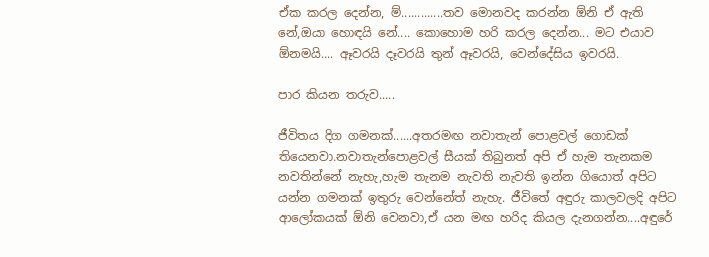ඒක කරල දෙන්න, ම්.............තව මොනවද කරන්න ඕනි ඒ ඇති නේ,ඔයා හොඳයි නේ.... කොහොම හරි කරල දෙන්න... මට එයාව ඕනමයි.... ඈවරයි දෑවරයි තුන් ඈවරයි, වෙන්දේසිය ඉවරයි.

පාර කියන තරුව.....

ජීවිතය දිග ගමනක්......අතරමඟ නවාතැන් පොළවල් ගොඩක් තියෙනවා.නවාතැන්පොළවල් සීයක් තිබුනත් අපි ඒ හැම තැනකම නවතින්නේ නැහැ,හැම තැනම නැවති නැවති ඉන්න ගියොත් අපිට යන්න ගමනක් ඉතුරු වෙන්නේත් නැහැ. ජීවිතේ අඳුරු කාලවලදි අපිට ආලෝකයක් ඕනි වෙනවා,ඒ යන මඟ හරිද කියල දැනගන්න....අඳුරේ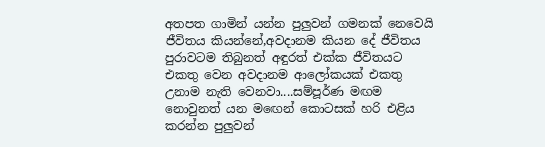අතපත ගාමින් යන්න පුලුවන් ගමනක් නෙවෙයි ජීවිතය කියන්නේ,අවදානම කියන දේ ජීවිතය පුරාවටම තිබුනත් අඳුරත් එක්ක ජීවිතයට එකතු වෙන අවදානම ආලෝකයක් එකතු උනාම නැති වෙනවා....සම්පූර්ණ මඟම නොවුනත් යන මඟෙන් කොටසක් හරි එළිය කරන්න පුලුවන්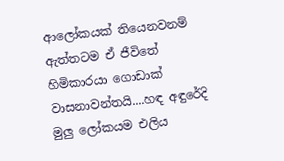ආලෝකයක් තියෙනවනම් ඇත්තටම ඒ ජීවිතේ හිමිකාරයා ගොඩාක් වාසනාවන්තයි....හඳ අඳුරේදි මුලු ලෝකයම එලිය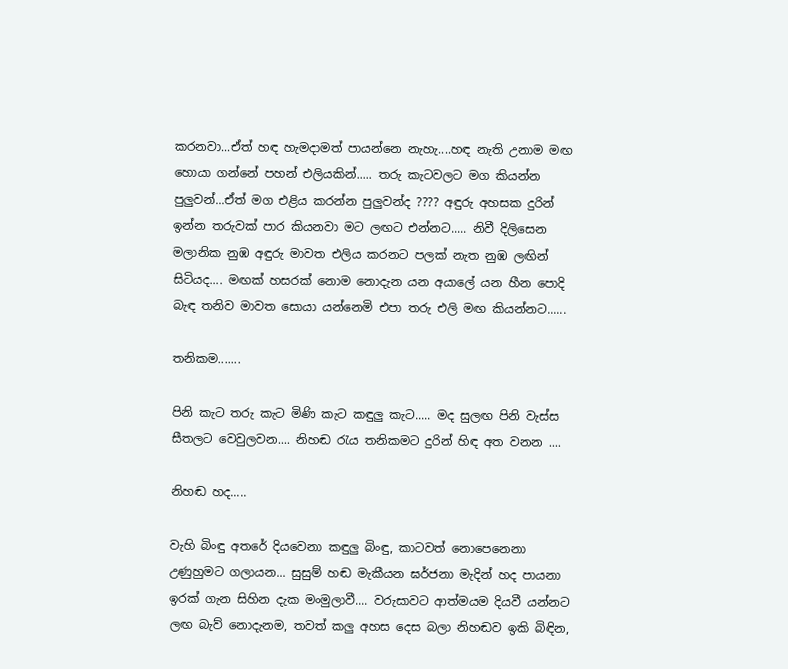කරනවා...ඒත් හඳ හැමදාමත් පායන්නෙ නැහැ....හඳ නැති උනාම මඟ හොයා ගන්නේ පහන් එලියකින්..... තරු කැටවලට මග කියන්න පුලුවන්...ඒත් මග එළිය කරන්න පුලුවන්ද ???? අඳුරු අහසක දුරින් ඉන්න තරුවක් පාර කියනවා මට ලඟට එන්නට..... නිවී දිලිසෙන මලානික නුඹ අඳුරු මාවත එලිය කරනට පලක් නැත නුඹ ලඟින් සිටියද.... මඟක් හසරක් නොම නොදැන යන අයාලේ යන හීන පොදි බැඳ තනිව මාවත සොයා යන්නෙමි එපා තරු එලි මඟ කියන්නට......

තනිකම.......

පිනි කැට තරු කැට මිණි කැට කඳුලු කැට..... මද සුලඟ පිනි වැස්ස සීතලට වෙවුලවන.... නිහඬ රැය තනිකමට දුරින් හිඳ අත වනන ....

නිහඬ හද.....

වැහි බිංඳු අතරේ දියවෙනා කඳුලු බිංඳු, කාටවත් නොපෙනෙනා උණුහුමට ගලායන... සුසුම් හඬ මැකීයන ඝර්ජනා මැදින් හද පායනා ඉරක් ගැන සිහින දැක මංමුලාවී.... වරුසාවට ආත්මයම දියවී යන්නට ලඟ බැව් නොදැනම, තවත් කලු අහස දෙස බලා නිහඬව ඉකි බිඳින,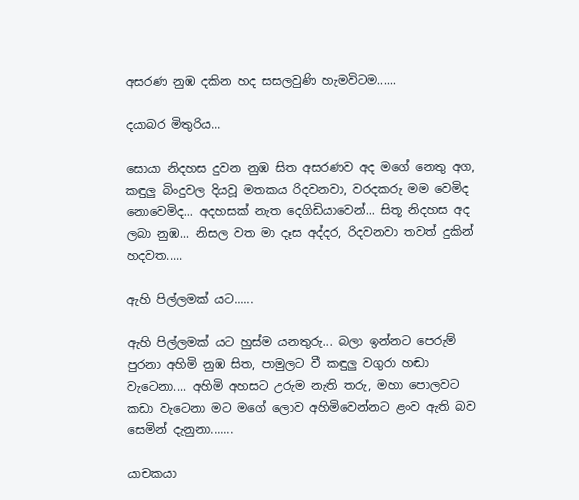අසරණ නුඹ දකින හද සසලවුණි හැමවිටම......

දයාබර මිතුරිය...

සොයා නිදහස දුවන නුඹ සිත අසරණව අද මගේ නෙතු අග, කඳුලු බිංදුවල දියවූ මතකය රිදවනවා, වරදකරු මම වෙමිද නොවෙමිද... අදහසක් නැත දෙගිඩියාවෙන්... සිතූ නිදහස අද ලබා නුඹ... නිසල වත මා දෑස අද්දර, රිදවනවා තවත් දුකින් හදවත.....

ඇහි පිල්ලමක් යට......

ඇහි පිල්ලමක් යට හුස්ම යනතුරු... බලා ඉන්නට පෙරුම් පුරනා අහිමි නුඹ සිත, පාමුලට වී කඳුලු වගුරා හඬා වැටෙනා.... අහිමි අහසට උරුම නැති තරු, මහා පොලවට කඩා වැටෙනා මට මගේ ලොව අහිමිවෙන්නට ළංව ඇති බව සෙමින් දැනුනා.......

යාචකයා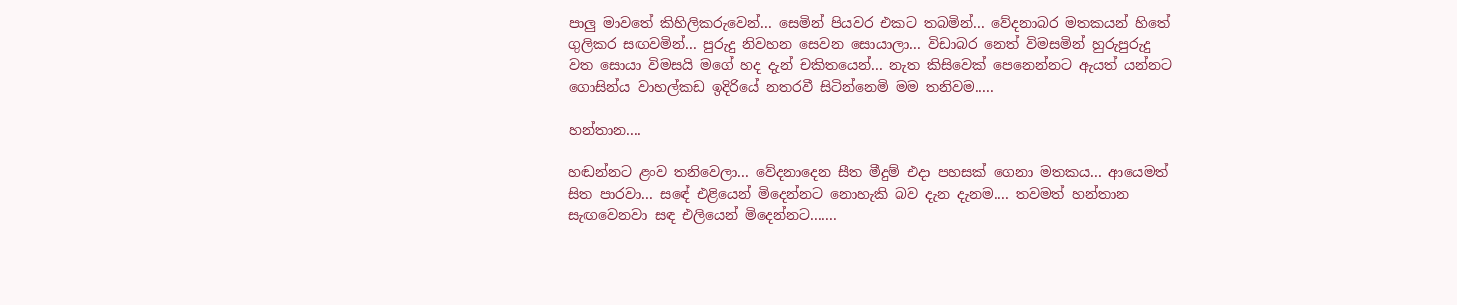පාලු මාවතේ කිහිලිකරුවෙන්... සෙමින් පියවර එකට තබමින්... වේදනාබර මතකයන් හිතේ ගුලිකර සඟවමින්... පුරුදු නිවහන සෙවන සොයාලා... විඩාබර නෙත් විමසමින් හුරුපුරුදු වත සොයා විමසයි මගේ හද දැන් චකිතයෙන්... නැත කිසිවෙක් පෙනෙන්නට ඇයත් යන්නට ගොසින්ය වාහල්කඩ ඉදිරියේ නතරවී සිටින්නෙමි මම තනිවම.....

හන්තාන....

හඬන්නට ළංව තනිවෙලා... වේදනාදෙන සීත මීදුම් එදා පහසක් ගෙනා මතකය... ආයෙමත් සිත පාරවා... සඳේ එළියෙන් මිදෙන්නට නොහැකි බව දැන දැනම.... තවමත් හන්තාන සැඟවෙනවා සඳ එලියෙන් මිදෙන්නට.......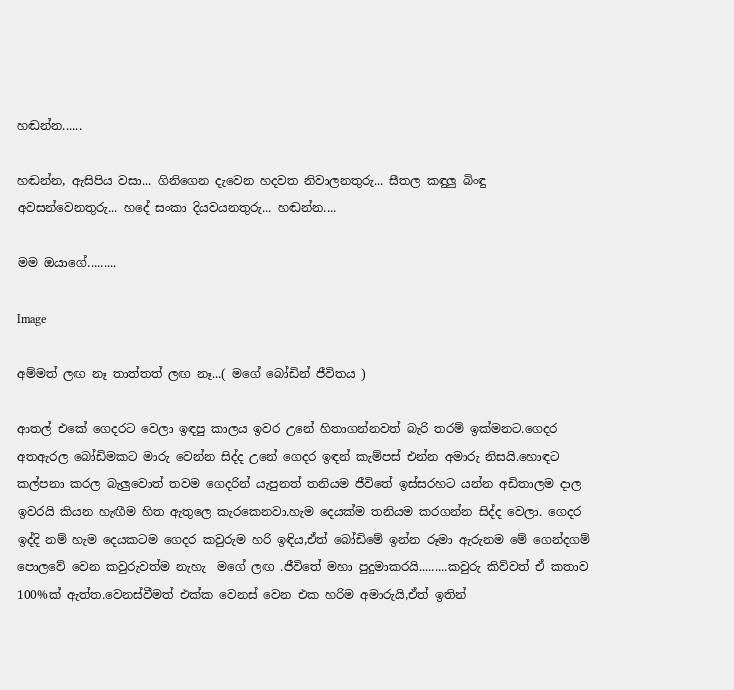හඬන්න......

හඬන්න, ඇසිපිය වසා... ගිනිගෙන දැවෙන හදවත නිවාලනතුරු... සීතල කඳුලු බිංඳු අවසන්වෙනතුරු... හදේ සංකා දියවයනතුරු... හඬන්න....

මම ඔයාගේ.........

Image

අම්මත් ලඟ නෑ තාත්තත් ලඟ නෑ...( මගේ බෝඩින් ජීවිතය )

ආතල් එකේ ගෙදරට වෙලා ඉඳපු කාලය ඉවර උනේ හිතාගන්නවත් බැරි තරම් ඉක්මනට.ගෙදර අතඇරල බෝඩිමකට මාරු වෙන්න සිද්ද උනේ ගෙදර ඉඳන් කැම්පස් එන්න අමාරු නිසයි.හොඳට කල්පනා කරල බැලුවොත් තවම ගෙදරින් යැපුනත් තනියම ජීවිතේ ඉස්සරහට යන්න අඩිතාලම දාල ඉවරයි කියන හැඟීම හිත ඇතුලෙ කැරකෙනවා.හැම දෙයක්ම තනියම කරගන්න සිද්ද වෙලා. ගෙදර ඉද්දි නම් හැම දෙයකටම ගෙදර කවුරුම හරි ඉඳිය,ඒත් බෝඩිමේ ඉන්න රූමා ඇරුනම මේ ගෙන්දගම් පොලවේ වෙන කවුරුවත්ම නැහැ  මගේ ලඟ .ජීවිතේ මහා පුදුමාකරයි.........කවුරු කිව්වත් ඒ කතාව 100%ක් ඇත්ත.වෙනස්වීමත් එක්ක වෙනස් වෙන එක හරිම අමාරුයි,ඒත් ඉතින්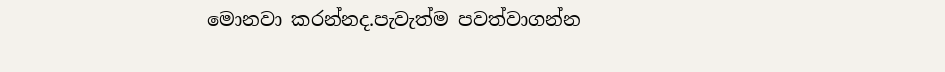මොනවා කරන්නද.පැවැත්ම පවත්වාගන්න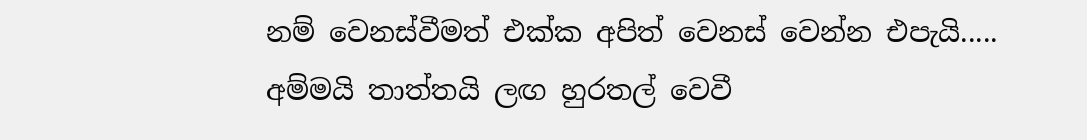නම් වෙනස්වීමත් එක්ක අපිත් වෙනස් වෙන්න එපැයි..... අම්මයි තාත්තයි ලඟ හුරතල් වෙවී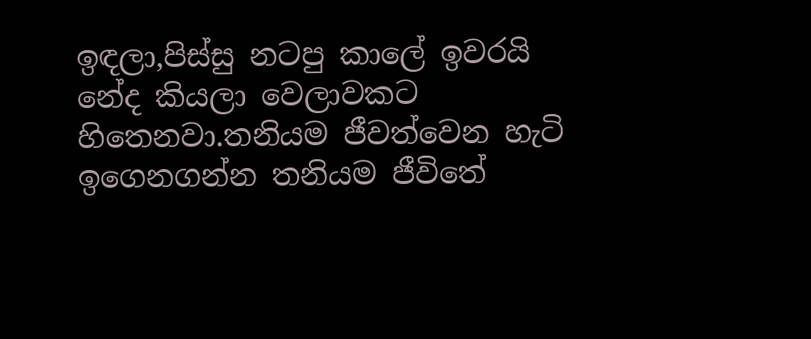ඉඳලා,පිස්සු නටපු කාලේ ඉවරයි නේද කියලා වෙලාවකට හිතෙනවා.තනියම ජීවත්වෙන හැටි ඉගෙනගන්න තනියම ජීවිතේ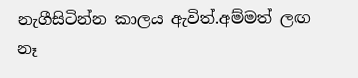නැගීසිටින්න කාලය ඇවිත්.අම්මත් ලඟ නෑ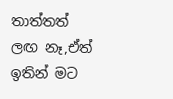තාත්තත් ලඟ නෑ,ඒත් ඉතින් මට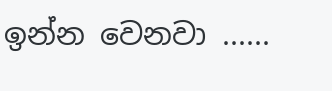ඉන්න වෙනවා ......